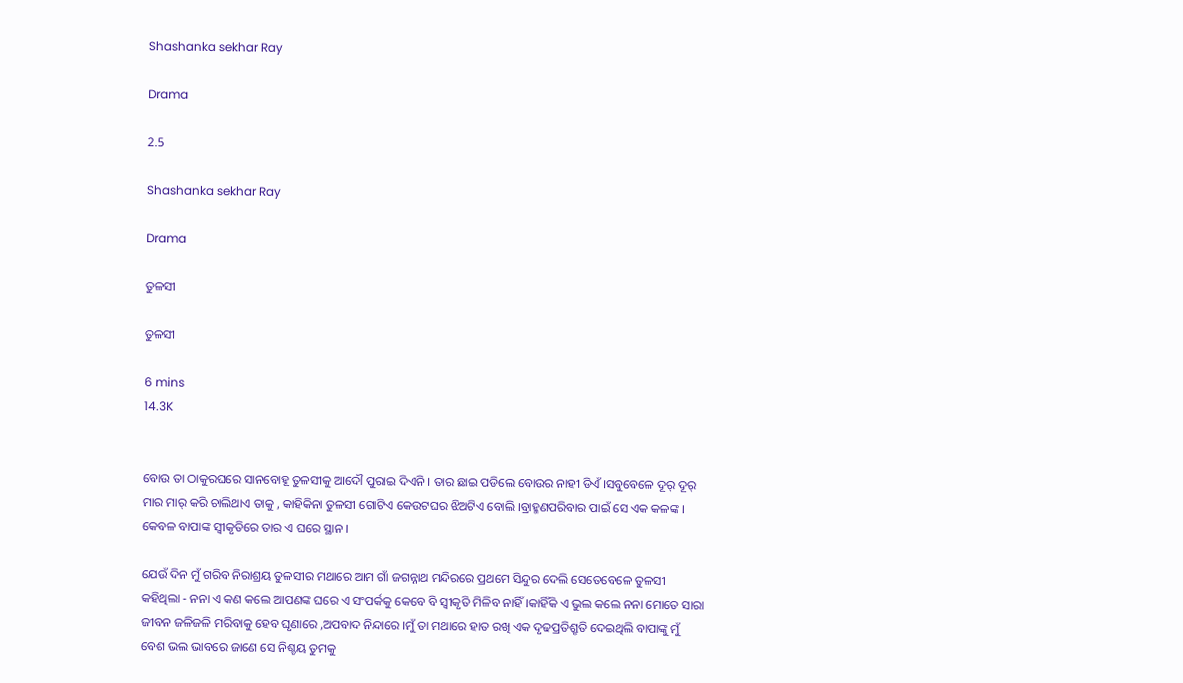Shashanka sekhar Ray

Drama

2.5

Shashanka sekhar Ray

Drama

ତୁଳସୀ

ତୁଳସୀ

6 mins
14.3K


ବୋଉ ତା ଠାକୁରଘରେ ସାନବୋହୂ ତୁଳସୀକୁ ଆଦୌ ପୁରାଇ ଦିଏନି । ତାର ଛାଇ ପଡିଲେ ବୋଉର ନାହୀ ଡିଏଁ ।ସବୁବେଳେ ଦୂର୍ ଦୂର୍ ମାର ମାର୍ କରି ଚାଲିଥାଏ ତାକୁ , କାହିକିନା ତୁଳସୀ ଗୋଟିଏ କେଉଟଘର ଝିଅଟିଏ ବୋଲି ।ବ୍ରାହ୍ମଣପରିବାର ପାଇଁ ସେ ଏକ କଳଙ୍କ । କେବଳ ବାପାଙ୍କ ସ୍ଵୀକୃତିରେ ତାର ଏ ଘରେ ସ୍ଥାନ ।

ଯେଉଁ ଦିନ ମୁଁ ଗରିବ ନିରାଶ୍ରୟ ତୁଳସୀର ମଥାରେ ଆମ ଗାଁ ଜଗନ୍ନାଥ ମନ୍ଦିରରେ ପ୍ରଥମେ ସିନ୍ଦୁର ଦେଲି ସେତେବେଳେ ତୁଳସୀ କହିଥିଲା - ନନା ଏ କଣ କଲେ ଆପଣଙ୍କ ଘରେ ଏ ସଂପର୍କକୁ କେବେ ବି ସ୍ଵୀକୃତି ମିଳିବ ନାହିଁ ।କାହିଁକି ଏ ଭୁଲ କଲେ ନନା ମୋତେ ସାରା ଜୀବନ ଜଳିଜଳି ମରିବାକୁ ହେବ ଘୃଣାରେ ,ଅପବାଦ ନିନ୍ଦାରେ ।ମୁଁ ତା ମଥାରେ ହାତ ରଖି ଏକ ଦୃଢପ୍ରତିଶ୍ରୃତି ଦେଇଥିଲି ବାପାଙ୍କୁ ମୁଁ ବେଶ ଭଲ ଭାବରେ ଜାଣେ ସେ ନିଶ୍ଚୟ ତୁମକୁ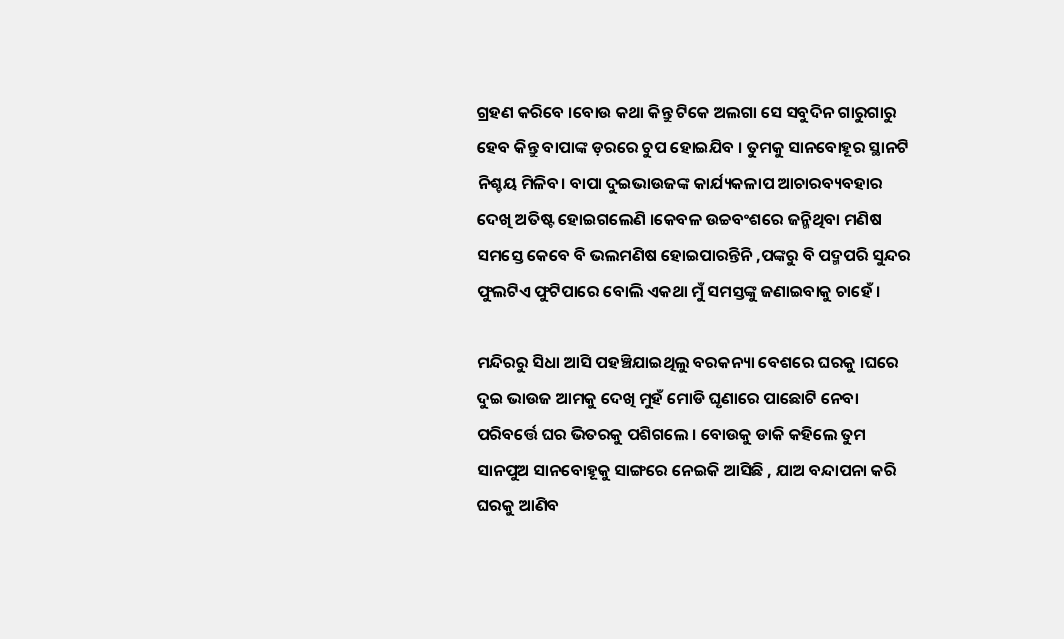ଗ୍ରହଣ କରିବେ ।ବୋଉ କଥା କିନ୍ତୁ ଟିକେ ଅଲଗା ସେ ସବୁଦିନ ଗାରୁଗାରୁ ହେବ କିନ୍ତୁ ବାପାଙ୍କ ଡ଼ରରେ ଚୁପ ହୋଇଯିବ । ତୁମକୁ ସାନବୋହୂର ସ୍ଥାନଟି ନିଶ୍ଚୟ ମିଳିବ। ବାପା ଦୁଇଭାଉଜଙ୍କ କାର୍ଯ୍ୟକଳାପ ଆଚାରବ୍ୟବହାର ଦେଖି ଅତିଷ୍ଟ ହୋଇଗଲେଣି ।କେବଳ ଉଚ୍ଚବଂଶରେ ଜନ୍ମିଥିବା ମଣିଷ ସମସ୍ତେ କେବେ ବି ଭଲମଣିଷ ହୋଇପାରନ୍ତିନି ,ପଙ୍କରୁ ବି ପଦ୍ମପରି ସୁନ୍ଦର ଫୁଲଟିଏ ଫୁଟିପାରେ ବୋଲି ଏକଥା ମୁଁ ସମସ୍ତଙ୍କୁ ଜଣାଇବାକୁ ଚାହେଁ ।

ମନ୍ଦିରରୁ ସିଧା ଆସି ପହଞ୍ଚିଯାଇଥିଲୁ ବରକନ୍ୟା ବେଶରେ ଘରକୁ ।ଘରେ ଦୁଇ ଭାଉଜ ଆମକୁ ଦେଖି ମୁହଁ ମୋଡି ଘୃଣାରେ ପାଛୋଟି ନେବା ପରିବର୍ତ୍ତେ ଘର ଭିତରକୁ ପଶିଗଲେ । ବୋଉକୁ ଡାକି କହିଲେ ତୁମ ସାନପୁଅ ସାନବୋହୂକୁ ସାଙ୍ଗରେ ନେଇକି ଆସିଛି , ଯାଅ ବନ୍ଦାପନା କରି ଘରକୁ ଆଣିବ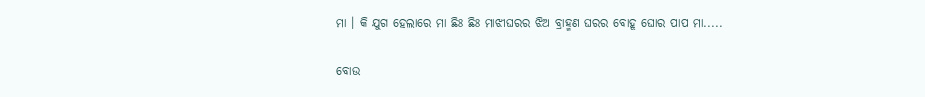ମା । କି ଯୁଗ ହେଲାରେ ମା ଛିଃ ଛିଃ ମାଝୀଘରର ଝିଅ ବ୍ରାହ୍ମଣ ଘରର ବୋହୂ ଘୋର ପାପ ମା.....

ବୋଉ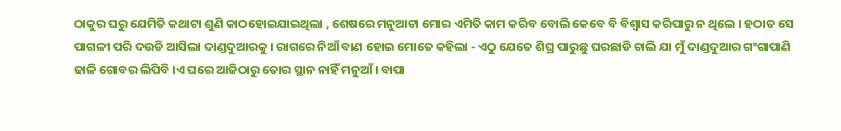ଠାକୁର ଘରୁ ଯେମିତି କଥାଟା ଶୁଣି କାଠହୋଇଯାଇଥିଲା , ଶେଷରେ ମନୁଆଟା ମୋର ଏମିତି କାମ କରିବ ବୋଲି କେବେ ବି ବିଶ୍ଵାସ କରିପାରୁ ନ ଥିଲେ । ହଠାତ ସେ ପାଗଳୀ ପରି ଦଉଡି ଆସିଲା ଦାଣ୍ଡଦୁଆରକୁ । ରାଗରେ ନିଆଁ ବାଣ ହୋଇ ମୋତେ କହିଲା - ଏଠୁ ଯେତେ ଶିଘ୍ର ପାରୁଛୁ ଘରଛାଡି ଚାଲି ଯା ମୁଁ ଦାଣ୍ଡଦୁଆର ଗଂଗାପାଣି ଢାଳି ଗୋବର ଲିପିବି ।ଏ ଘରେ ଆଜିଠାରୁ ତୋର ସ୍ଥାନ ନାହିଁ ମନୁଆଁ । ବାପା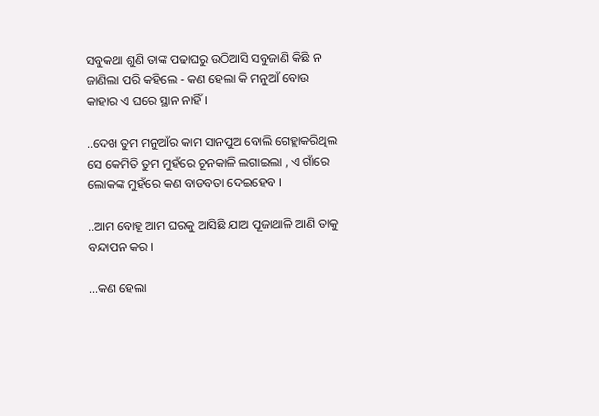ସବୁକଥା ଶୁଣି ତାଙ୍କ ପଢାଘରୁ ଉଠିଆସି ସବୁଜାଣି କିଛି ନ ଜାଣିଲା ପରି କହିଲେ - କଣ ହେଲା କି ମନୁଆଁ ବୋଉ କାହାର ଏ ଘରେ ସ୍ଥାନ ନାହିଁ ।

..ଦେଖ ତୁମ ମନୁଆଁର କାମ ସାନପୁଅ ବୋଲି ଗେହ୍ଲାକରିଥିଲ ସେ କେମିତି ତୁମ ମୁହଁରେ ଚୂନକାଳି ଲଗାଇଲା , ଏ ଗାଁରେ ଲୋକଙ୍କ ମୁହଁରେ କଣ ବାଡବତା ଦେଇହେବ ।

..ଆମ ବୋହୂ ଆମ ଘରକୁ ଆସିଛି ଯାଅ ପୂଜାଥାଳି ଆଣି ତାକୁ ବନ୍ଦାପନ କର ।

...କଣ ହେଲା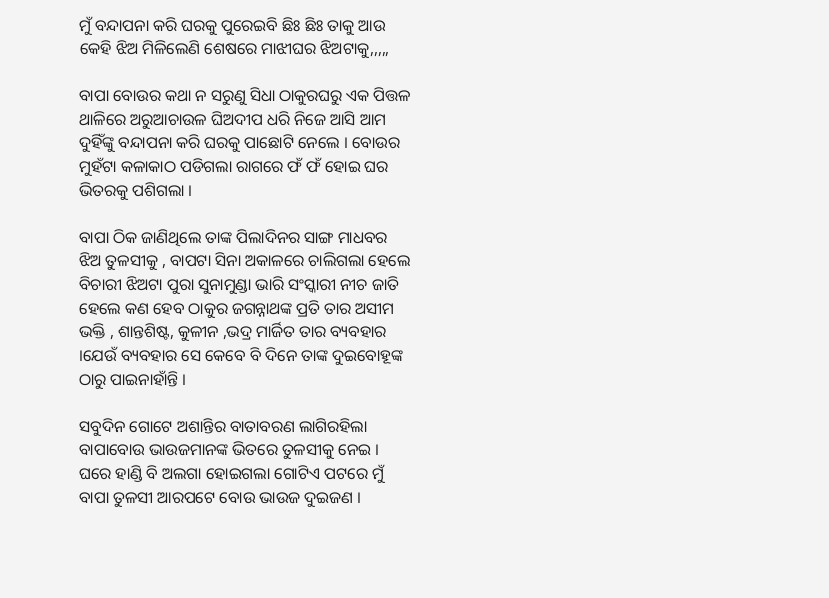ମୁଁ ବନ୍ଦାପନା କରି ଘରକୁ ପୁରେଇବି ଛିଃ ଛିଃ ତାକୁ ଆଉ କେହି ଝିଅ ମିଳିଲେଣି ଶେଷରେ ମାଝୀଘର ଝିଅଟାକୁ,,,,,

ବାପା ବୋଉର କଥା ନ ସରୁଣୁ ସିଧା ଠାକୁରଘରୁ ଏକ ପିତ୍ତଳ ଥାଳିରେ ଅରୁଆଚାଉଳ ଘିଅଦୀପ ଧରି ନିଜେ ଆସି ଆମ ଦୁହିଁଙ୍କୁ ବନ୍ଦାପନା କରି ଘରକୁ ପାଛୋଟି ନେଲେ । ବୋଉର ମୁହଁଟା କଳାକାଠ ପଡିଗଲା ରାଗରେ ଫଁ ଫଁ ହୋଇ ଘର ଭିତରକୁ ପଶିଗଲା ।

ବାପା ଠିକ ଜାଣିଥିଲେ ତାଙ୍କ ପିଲାଦିନର ସାଙ୍ଗ ମାଧବର ଝିଅ ତୁଳସୀକୁ , ବାପଟା ସିନା ଅକାଳରେ ଚାଲିଗଲା ହେଲେ ବିଚାରୀ ଝିଅଟା ପୁରା ସୁନାମୁଣ୍ଡା ଭାରି ସଂସ୍କାରୀ ନୀଚ ଜାତି ହେଲେ କଣ ହେବ ଠାକୁର ଜଗନ୍ନାଥଙ୍କ ପ୍ରତି ତାର ଅସୀମ ଭକ୍ତି , ଶାନ୍ତଶିଷ୍ଟ, କୁଳୀନ ,ଭଦ୍ର ମାର୍ଜିତ ତାର ବ୍ୟବହାର ।ଯେଉଁ ବ୍ୟବହାର ସେ କେବେ ବି ଦିନେ ତାଙ୍କ ଦୁଇବୋହୂଙ୍କ ଠାରୁ ପାଇନାହାଁନ୍ତି ।

ସବୁଦିନ ଗୋଟେ ଅଶାନ୍ତିର ବାତାବରଣ ଲାଗିରହିଲା ବାପାବୋଉ ଭାଉଜମାନଙ୍କ ଭିତରେ ତୁଳସୀକୁ ନେଇ । ଘରେ ହାଣ୍ଡି ବି ଅଲଗା ହୋଇଗଲା ଗୋଟିଏ ପଟରେ ମୁଁ ବାପା ତୁଳସୀ ଆରପଟେ ବୋଉ ଭାଉଜ ଦୁଇଜଣ ।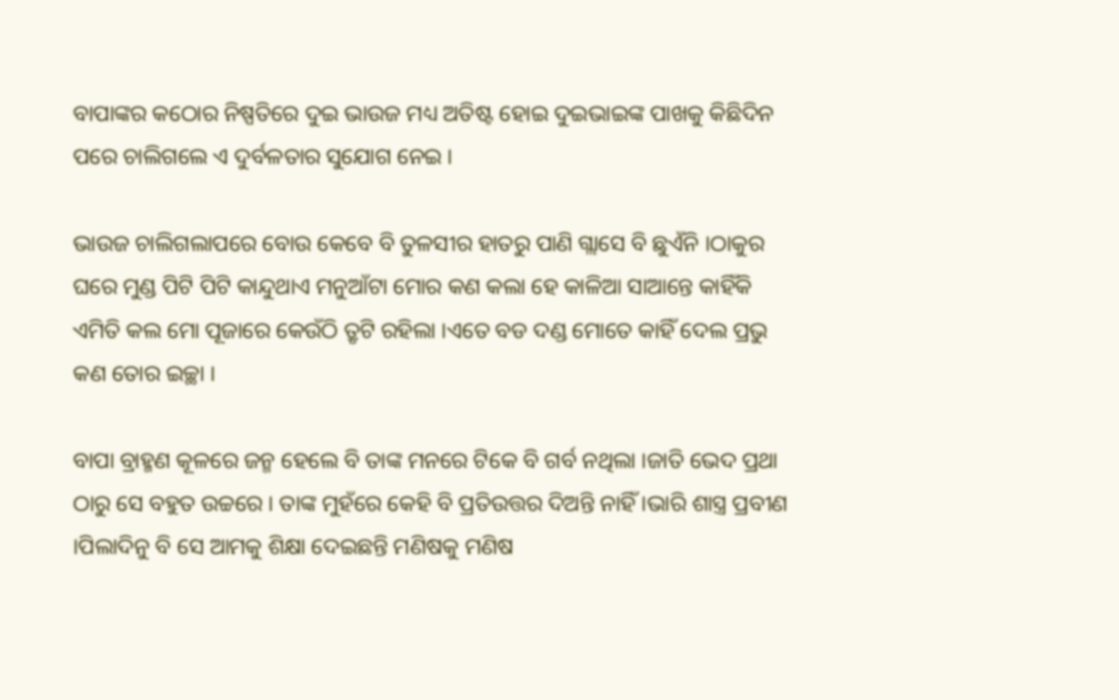ବାପାଙ୍କର କଠୋର ନିଷ୍ପତିରେ ଦୁଇ ଭାଉଜ ମଧ୍ୟ ଅତିଷ୍ଟ ହୋଇ ଦୁଇଭାଇଙ୍କ ପାଖକୁ କିଛିଦିନ ପରେ ଚାଲିଗଲେ ଏ ଦୁର୍ବଳତାର ସୁଯୋଗ ନେଇ ।

ଭାଉଜ ଚାଲିଗଲାପରେ ବୋଉ କେବେ ବି ତୁଳସୀର ହାତରୁ ପାଣି ଗ୍ଲାସେ ବି ଛୁଏଁନି ।ଠାକୁର ଘରେ ମୁଣ୍ଡ ପିଟି ପିଟି କାନ୍ଦୁଥାଏ ମନୁଆଁଟା ମୋର କଣ କଲା ହେ କାଳିଆ ସାଆନ୍ତେ କାହିଁକି ଏମିତି କଲ ମୋ ପୂଜାରେ କେଉଁଠି ତ୍ରୃଟି ରହିଲା ।ଏତେ ବଡ ଦଣ୍ଡ ମୋତେ କାହିଁ ଦେଲ ପ୍ରଭୁ କଣ ତୋର ଇଚ୍ଛା ।

ବାପା ବ୍ରାହ୍ମଣ କୂଳରେ ଜନ୍ମ ହେଲେ ବି ତାଙ୍କ ମନରେ ଟିକେ ବି ଗର୍ବ ନଥିଲା ।ଜାତି ଭେଦ ପ୍ରଥା ଠାରୁ ସେ ବହୁତ ଉଚ୍ଚରେ । ତାଙ୍କ ମୁହଁରେ କେହି ବି ପ୍ରତିଉତ୍ତର ଦିଅନ୍ତି ନାହିଁ ।ଭାରି ଶାସ୍ତ୍ର ପ୍ରବୀଣ ।ପିଲାଦିନୁ ବି ସେ ଆମକୁ ଶିକ୍ଷା ଦେଇଛନ୍ତି ମଣିଷକୁ ମଣିଷ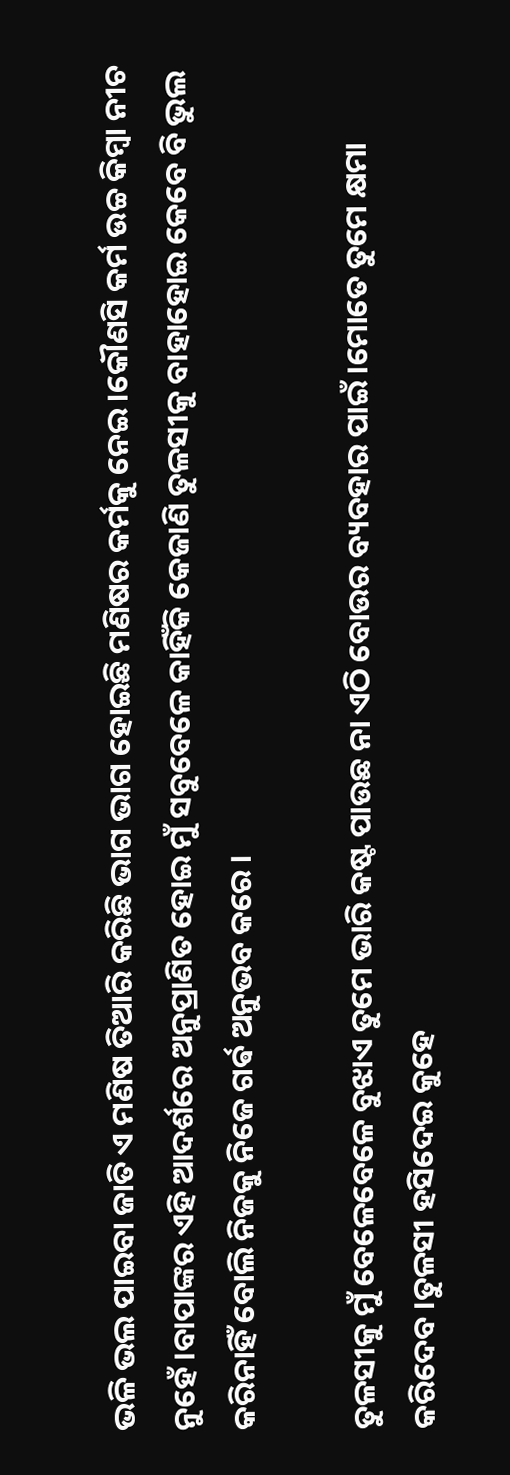ଭଳି ଭଲ ପାଇବା ଜାତି ଏ ମଣିଷ ତିଆରି କରିଛି ଭାଗ ଭାଗ ହୋଇଛି ମଣିଷର କର୍ମକୁ ନେଇ ।କୌଣସି କର୍ମ ଉଚ୍ଚ କିମ୍ବା ନୀଚ ନୁହେଁ ।ବାପାଙ୍କର ଏହି ଆଦର୍ଶରେ ଅନୁପ୍ରାଣିତ ହୋଇ ମୁଁ ସବୁବେଳେ କାହିଁକି କେଜାଣି ତୁଳସୀକୁ ବାହାହୋଇ କେବେ ବି ଭୁଲ କରିନାହିଁ ବୋଲି ନିଜକୁ ନିଜେ ଗର୍ଵ ଅନୁଭବ କରେ ।

ତୁଳସୀକୁ ମୁଁ ବେଳେବେଳେ ବୁଝାଏ ତୁମେ ଭାରି କଷ୍ଟ ପାଉଛ ନା ଏଠି ବୋଉର ବ୍ୟବହାର ପାଇଁ ।ମୋତେ ତୁମେ କ୍ଷମା କରିଦେବ ।ତୁଳସୀ ହସିଦେଇ କୁହେ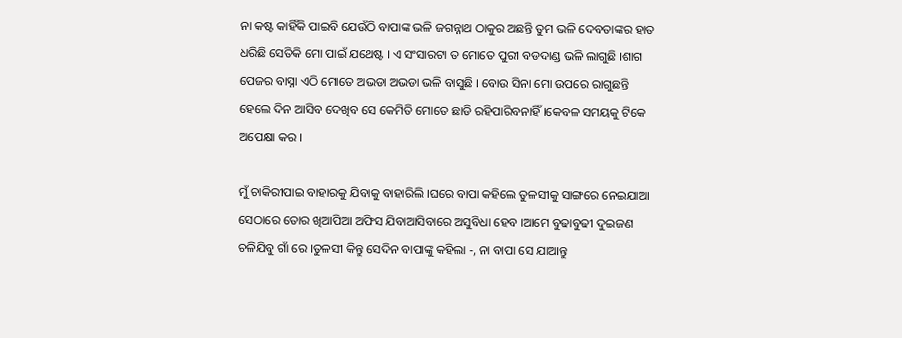ନା କଷ୍ଟ କାହିଁକି ପାଇବି ଯେଉଁଠି ବାପାଙ୍କ ଭଳି ଜଗନ୍ନାଥ ଠାକୁର ଅଛନ୍ତି ତୁମ ଭଳି ଦେବତାଙ୍କର ହାତ ଧରିଛି ସେତିକି ମୋ ପାଇଁ ଯଥେଷ୍ଟ । ଏ ସଂସାରଟା ତ ମୋତେ ପୁରୀ ବଡଦାଣ୍ଡ ଭଳି ଲାଗୁଛି ।ଶାଗ ପେଜର ବାସ୍ନା ଏଠି ମୋତେ ଅଭଡା ଅଭଡା ଭଳି ବାସୁଛି । ବୋଉ ସିନା ମୋ ଉପରେ ରାଗୁଛନ୍ତି ହେଲେ ଦିନ ଆସିବ ଦେଖିବ ସେ କେମିତି ମୋତେ ଛାଡି ରହିପାରିବନାହିଁ ।କେବଳ ସମୟକୁ ଟିକେ ଅପେକ୍ଷା କର ।

ମୁଁ ଚାକିରୀପାଇ ବାହାରକୁ ଯିବାକୁ ବାହାରିଲି ।ଘରେ ବାପା କହିଲେ ତୁଳସୀକୁ ସାଙ୍ଗରେ ନେଇଯାଆ ସେଠାରେ ତୋର ଖିଆପିଆ ଅଫିସ ଯିବାଆସିବାରେ ଅସୁବିଧା ହେବ ।ଆମେ ବୁଢାବୁଢୀ ଦୁଇଜଣ ଚଳିଯିବୁ ଗାଁ ରେ ।ତୁଳସୀ କିନ୍ତୁ ସେଦିନ ବାପାଙ୍କୁ କହିଲା -, ନା ବାପା ସେ ଯାଆନ୍ତୁ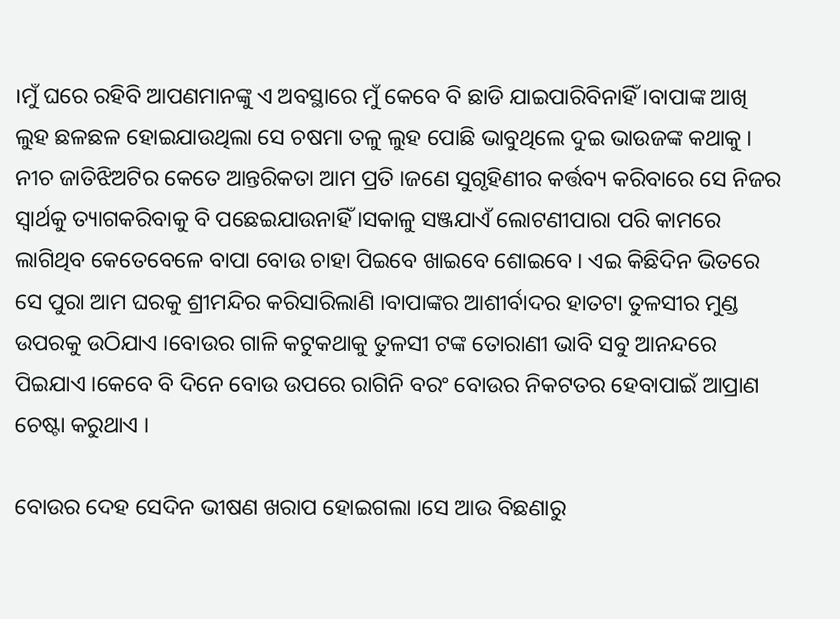।ମୁଁ ଘରେ ରହିବି ଆପଣମାନଙ୍କୁ ଏ ଅବସ୍ଥାରେ ମୁଁ କେବେ ବି ଛାଡି ଯାଇପାରିବିନାହିଁ ।ବାପାଙ୍କ ଆଖି ଲୁହ ଛଳଛଳ ହୋଇଯାଉଥିଲା ସେ ଚଷମା ତଳୁ ଲୁହ ପୋଛି ଭାବୁଥିଲେ ଦୁଇ ଭାଉଜଙ୍କ କଥାକୁ । ନୀଚ ଜାତିଝିଅଟିର କେତେ ଆନ୍ତରିକତା ଆମ ପ୍ରତି ।ଜଣେ ସୁଗୃହିଣୀର କର୍ତ୍ତବ୍ୟ କରିବାରେ ସେ ନିଜର ସ୍ଵାର୍ଥକୁ ତ୍ୟାଗକରିବାକୁ ବି ପଛେଇଯାଉନାହିଁ ।ସକାଳୁ ସଞ୍ଜଯାଏଁ ଲୋଟଣୀପାରା ପରି କାମରେ ଲାଗିଥିବ କେତେବେଳେ ବାପା ବୋଉ ଚାହା ପିଇବେ ଖାଇବେ ଶୋଇବେ । ଏଇ କିଛିଦିନ ଭିତରେ ସେ ପୁରା ଆମ ଘରକୁ ଶ୍ରୀମନ୍ଦିର କରିସାରିଲାଣି ।ବାପାଙ୍କର ଆଶୀର୍ବାଦର ହାତଟା ତୁଳସୀର ମୁଣ୍ଡ ଉପରକୁ ଉଠିଯାଏ ।ବୋଉର ଗାଳି କଟୁକଥାକୁ ତୁଳସୀ ଟଙ୍କ ତୋରାଣୀ ଭାବି ସବୁ ଆନନ୍ଦରେ ପିଇଯାଏ ।କେବେ ବି ଦିନେ ବୋଉ ଉପରେ ରାଗିନି ବରଂ ବୋଉର ନିକଟତର ହେବାପାଇଁ ଆପ୍ରାଣ ଚେଷ୍ଟା କରୁଥାଏ ।

ବୋଉର ଦେହ ସେଦିନ ଭୀଷଣ ଖରାପ ହୋଇଗଲା ।ସେ ଆଉ ବିଛଣାରୁ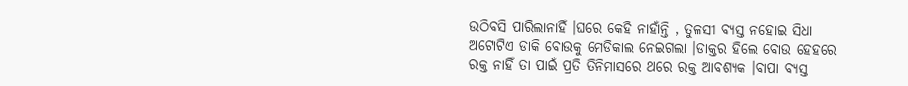ଉଠିବସି ପାରିଲାନାହିଁ ।ଘରେ କେହି ନାହାଁନ୍ତି , ତୁଳସୀ ବ୍ୟସ୍ତ ନହୋଇ ସିଧା ଅଟୋଟିଏ ଡାକି ବୋଉକୁ ମେଡିକାଲ ନେଇଗଲା ।ଡାକ୍ତର ହିଲେ ବୋଉ ହେହରେ ରକ୍ତ ନାହିଁ ତା ପାଇଁ ପ୍ରତି ତିନିମାସରେ ଥରେ ରକ୍ତ ଆବଶ୍ୟକ ।ବାପା ବ୍ୟସ୍ତ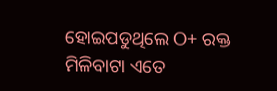ହୋଇପଡୁଥିଲେ O+ ରକ୍ତ ମିଳିବାଟା ଏତେ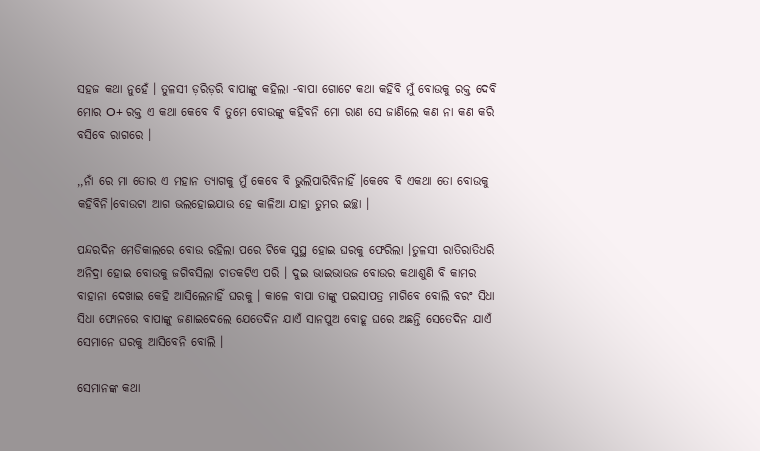ସହଜ କଥା ନୁହେଁ । ତୁଳସୀ ଡ଼ରିଡ଼ରି ବାପାଙ୍କୁ କହିଲା -ବାପା ଗୋଟେ କଥା କହିବି ମୁଁ ବୋଉକୁ ରକ୍ତ ଦେବି ମୋର O+ ରକ୍ତ ଏ କଥା କେବେ ବି ତୁମେ ବୋଉଙ୍କୁ କହିବନି ମୋ ରାଣ ସେ ଜାଣିଲେ କଣ ନା କଣ କରି ବସିବେ ରାଗରେ ।

,,ନାଁ ରେ ମା ତୋର ଏ ମହାନ ତ୍ୟାଗକୁ ମୁଁ କେବେ ବି ଭୁଲିପାରିବିନାହିଁ ।କେବେ ବି ଏକଥା ତୋ ବୋଉକୁ କହିବିନି।ବୋଉଟା ଆଗ ଭଲହୋଇଯାଉ ହେ କାଳିଆ ଯାହା ତୁମର ଇଚ୍ଛା ।

ପନ୍ଦରଦିନ ମେଡିକାଲରେ ବୋଉ ରହିଲା ପରେ ଟିକେ ସୁସ୍ଥ ହୋଇ ଘରକୁ ଫେରିଲା ।ତୁଳସୀ ରାତିରାତିଧରି ଅନିଦ୍ରା ହୋଇ ବୋଉକୁ ଜଗିବସିଲା ଚାତକଟିଏ ପରି । ଦୁଇ ଭାଇଭାଉଜ ବୋଉର କଥାଶୁଣି ବି କାମର ବାହାନା ଦେଖାଇ କେହି ଆସିଲେନାହିଁ ଘରକୁ । କାଳେ ବାପା ତାଙ୍କୁ ପଇସାପତ୍ର ମାଗିବେ ବୋଲି ବରଂ ସିଧା ସିଧା ଫୋନରେ ବାପାଙ୍କୁ ଜଣାଇଦେଲେ ଯେତେଦିନ ଯାଏଁ ସାନପୁଅ ବୋହୂ ଘରେ ଅଛନ୍ତି ସେତେଦିନ ଯାଏଁ ସେମାନେ ଘରକୁ ଆସିବେନି ବୋଲି ।

ସେମାନଙ୍କ କଥା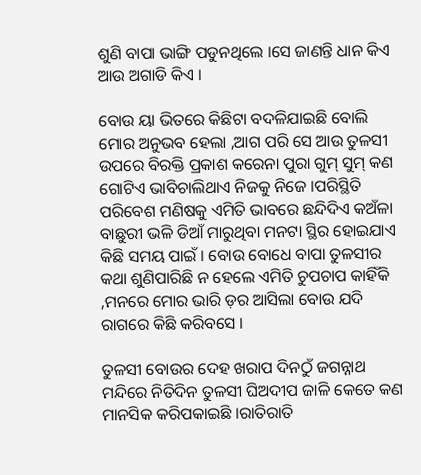ଶୁଣି ବାପା ଭାଙ୍ଗି ପଡୁନଥିଲେ ।ସେ ଜାଣନ୍ତି ଧାନ କିଏ ଆଉ ଅଗାଡି କିଏ ।

ବୋଉ ୟା ଭିତରେ କିଛିଟା ବଦଳିଯାଇଛି ବୋଲି ମୋର ଅନୁଭବ ହେଲା ,ଆଗ ପରି ସେ ଆଉ ତୁଳସୀ ଉପରେ ବିରକ୍ତି ପ୍ରକାଶ କରେନା ପୁରା ଗୁମ୍ ସୁମ୍ କଣ ଗୋଟିଏ ଭାବିଚାଲିଥାଏ ନିଜକୁ ନିଜେ ।ପରିସ୍ଥିତି ପରିବେଶ ମଣିଷକୁ ଏମିତି ଭାବରେ ଛନ୍ଦିଦିଏ କଅଁଳା ବାଛୁରୀ ଭଳି ଡିଆଁ ମାରୁଥିବା ମନଟା ସ୍ଥିର ହୋଇଯାଏ କିଛି ସମୟ ପାଇଁ । ବୋଉ ବୋଧେ ବାପା ତୁଳସୀର କଥା ଶୁଣିପାରିଛି ନ ହେଲେ ଏମିତି ଚୁପଚାପ କାହିଁକି ,ମନରେ ମୋର ଭାରି ଡ଼ର ଆସିଲା ବୋଉ ଯଦି ରାଗରେ କିଛି କରିବସେ ।

ତୁଳସୀ ବୋଉର ଦେହ ଖରାପ ଦିନଠୁଁ ଜଗନ୍ନାଥ ମନ୍ଦିରେ ନିତିଦିନ ତୁଳସୀ ଘିଅଦୀପ ଜାଳି କେତେ କଣ ମାନସିକ କରିପକାଇଛି ।ରାତିରାତି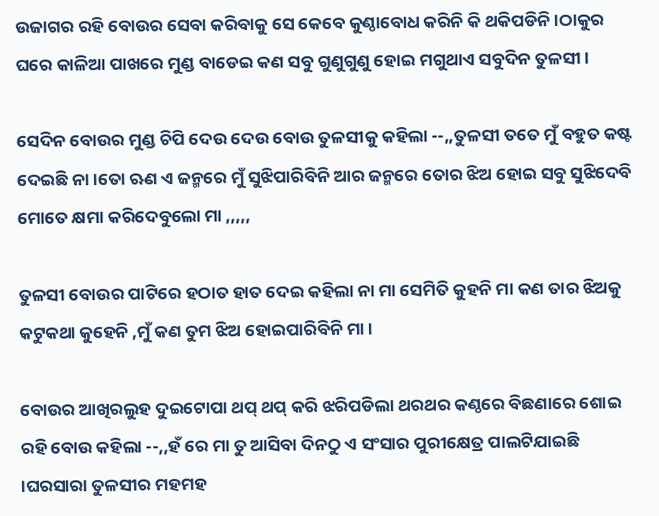ଉଜାଗର ରହି ବୋଉର ସେବା କରିବାକୁ ସେ କେବେ କୁଣ୍ଠାବୋଧ କରିନି କି ଥକିପଡିନି ।ଠାକୁର ଘରେ କାଳିଆ ପାଖରେ ମୁଣ୍ଡ ବାଡେଇ କଣ ସବୁ ଗୁଣୁଗୁଣୁ ହୋଇ ମଗୁଥାଏ ସବୁଦିନ ତୁଳସୀ ।

ସେଦିନ ବୋଉର ମୁଣ୍ଡ ଚିପି ଦେଉ ଦେଉ ବୋଉ ତୁଳସୀକୁ କହିଲା --,,ତୁଳସୀ ତତେ ମୁଁ ବହୁତ କଷ୍ଟ ଦେଇଛି ନା ।ତୋ ଋଣ ଏ ଜନ୍ମରେ ମୁଁ ସୁଝିପାରିବିନି ଆର ଜନ୍ମରେ ତୋର ଝିଅ ହୋଇ ସବୁ ସୁଝିଦେବି ମୋତେ କ୍ଷମା କରିଦେବୁଲୋ ମା ,,,,,

ତୁଳସୀ ବୋଉର ପାଟିରେ ହଠାତ ହାତ ଦେଇ କହିଲା ନା ମା ସେମିତି କୁହନି ମା କଣ ତାର ଝିଅକୁ କଟୁକଥା କୁହେନି ,ମୁଁ କଣ ତୁମ ଝିଅ ହୋଇପାରିବିନି ମା ।

ବୋଉର ଆଖିରଲୁହ ଦୁଇଟୋପା ଥପ୍ ଥପ୍ କରି ଝରିପଡିଲା ଥରଥର କଣ୍ଠରେ ବିଛଣାରେ ଶୋଇ ରହି ବୋଉ କହିଲା --,,ହଁ ରେ ମା ତୁ ଆସିବା ଦିନଠୁ ଏ ସଂସାର ପୁରୀକ୍ଷେତ୍ର ପାଲଟିଯାଇଛି ।ଘରସାରା ତୁଳସୀର ମହମହ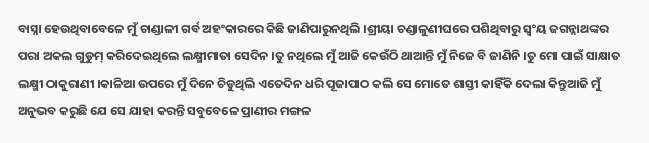ବାସ୍ନା ହେଉଥିବାବେଳେ ମୁଁ ଚାଣ୍ଡାଳୀ ଗର୍ବ ଅହଂକାରରେ କିଛି ଜାଣିପାରୁନଥିଲି ।ଶ୍ରୀୟା ଚଣ୍ଡାଳୁଣୀଘରେ ପଶିଥିବାରୁ ସ୍ଵଂୟ ଜଗନ୍ନାଥଙ୍କର ପରା ଅକଲ ଗୁଡୁମ୍ କରିଦେଇଥିଲେ ଲକ୍ଷ୍ମୀମାତା ସେଦିନ ।ତୁ ନଥିଲେ ମୁଁ ଆଜି କେଉଁଠି ଥାଆନ୍ତି ମୁଁ ନିଜେ ବି ଜାଣିନି ।ତୁ ମୋ ପାଇଁ ସାକ୍ଷାତ ଲକ୍ଷ୍ମୀ ଠାକୁରାଣୀ ।କାଳିଆ ଉପରେ ମୁଁ ଦିନେ ଚିଡୁଥିଲି ଏତେଦିନ ଧରି ପୂଜାପାଠ କଲି ସେ ମୋତେ ଶାସ୍ତୀ କାହିଁକି ଦେଲା କିନ୍ତୁଆଜି ମୁଁ ଅନୁଭବ କରୁଛି ଯେ ସେ ଯାହା କରନ୍ତି ସବୁବେଳେ ପ୍ରାଣୀର ମଙ୍ଗଳ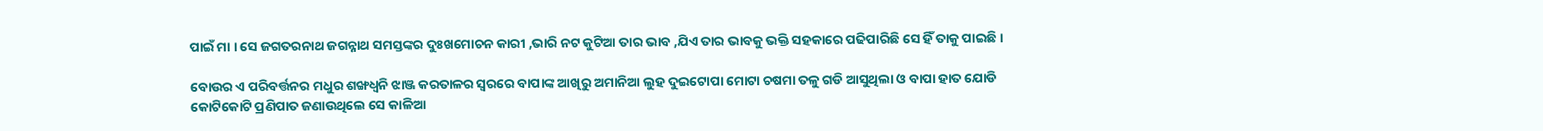ପାଇଁ ମା । ସେ ଜଗତରନାଥ ଜଗନ୍ନାଥ ସମସ୍ତଙ୍କର ଦୁଃଖମୋଚନ କାରୀ ,ଭାରି ନଟ କୁଟିଆ ତାର ଭାବ ,ଯିଏ ତାର ଭାବକୁ ଭକ୍ତି ସହକାରେ ପଢିପାରିଛି ସେ ହିଁ ତାକୁ ପାଇଛି ।

ବୋଉର ଏ ପରିବର୍ତ୍ତନର ମଧୁର ଶଙ୍ଖଧ୍ଵନି ଝାଞ୍ଜ କରତାଳର ସ୍ଵରରେ ବାପାଙ୍କ ଆଖିରୁ ଅମାନିଆ ଲୁହ ଦୁଇଟୋପା ମୋଟା ଚଷମା ତଳୁ ଗଡି ଆସୁଥିଲା ଓ ବାପା ହାତ ଯୋଡି କୋଟିକୋଟି ପ୍ରଣିପାତ ଜଣାଉଥିଲେ ସେ କାଳିଆ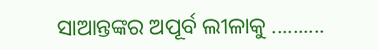ସାଆନ୍ତଙ୍କର ଅପୂର୍ବ ଲୀଳାକୁ ..........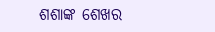ଶଶାଙ୍କ ଶେଖର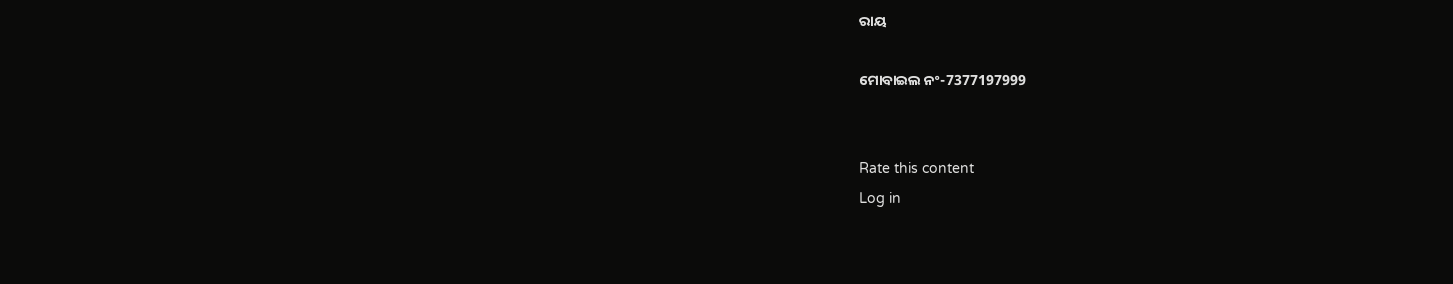ରାୟ

ମୋବାଇଲ ନଂ-7377197999


Rate this content
Log in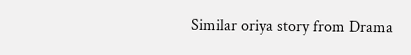Similar oriya story from Drama